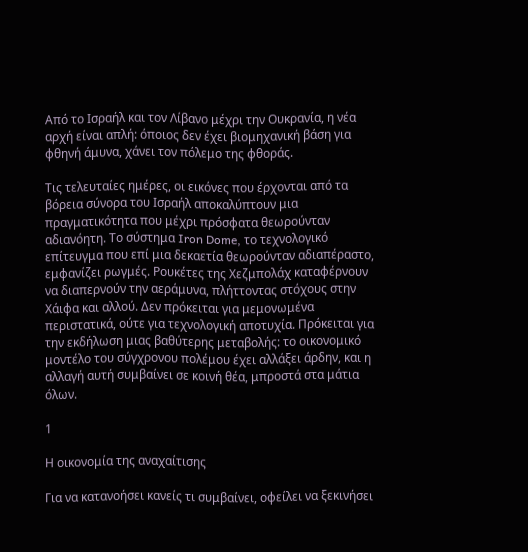Από το Ισραήλ και τον Λίβανο μέχρι την Ουκρανία, η νέα αρχή είναι απλή: όποιος δεν έχει βιομηχανική βάση για φθηνή άμυνα, χάνει τον πόλεμο της φθοράς.

Τις τελευταίες ημέρες, οι εικόνες που έρχονται από τα βόρεια σύνορα του Ισραήλ αποκαλύπτουν μια πραγματικότητα που μέχρι πρόσφατα θεωρούνταν αδιανόητη. Το σύστημα Iron Dome, το τεχνολογικό επίτευγμα που επί μια δεκαετία θεωρούνταν αδιαπέραστο, εμφανίζει ρωγμές. Ρουκέτες της Χεζμπολάχ καταφέρνουν να διαπερνούν την αεράμυνα, πλήττοντας στόχους στην Χάιφα και αλλού. Δεν πρόκειται για μεμονωμένα περιστατικά, ούτε για τεχνολογική αποτυχία. Πρόκειται για την εκδήλωση μιας βαθύτερης μεταβολής: το οικονομικό μοντέλο του σύγχρονου πολέμου έχει αλλάξει άρδην, και η αλλαγή αυτή συμβαίνει σε κοινή θέα, μπροστά στα μάτια όλων.

1

Η οικονομία της αναχαίτισης

Για να κατανοήσει κανείς τι συμβαίνει, οφείλει να ξεκινήσει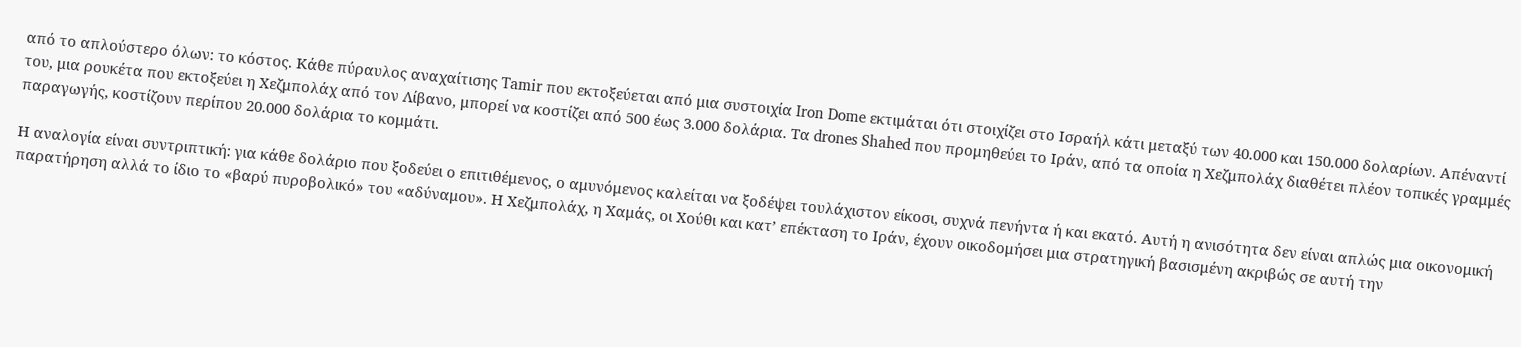από το απλούστερο όλων: το κόστος. Κάθε πύραυλος αναχαίτισης Tamir που εκτοξεύεται από μια συστοιχία Iron Dome εκτιμάται ότι στοιχίζει στο Ισραήλ κάτι μεταξύ των 40.000 και 150.000 δολαρίων. Απέναντί του, μια ρουκέτα που εκτοξεύει η Χεζμπολάχ από τον Λίβανο, μπορεί να κοστίζει από 500 έως 3.000 δολάρια. Τα drones Shahed που προμηθεύει το Ιράν, από τα οποία η Χεζμπολάχ διαθέτει πλέον τοπικές γραμμές παραγωγής, κοστίζουν περίπου 20.000 δολάρια το κομμάτι.

Η αναλογία είναι συντριπτική: για κάθε δολάριο που ξοδεύει ο επιτιθέμενος, ο αμυνόμενος καλείται να ξοδέψει τουλάχιστον είκοσι, συχνά πενήντα ή και εκατό. Αυτή η ανισότητα δεν είναι απλώς μια οικονομική παρατήρηση αλλά το ίδιο το «βαρύ πυροβολικό» του «αδύναμου». Η Χεζμπολάχ, η Χαμάς, οι Χούθι και κατ’ επέκταση το Ιράν, έχουν οικοδομήσει μια στρατηγική βασισμένη ακριβώς σε αυτή την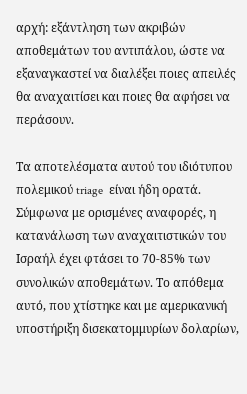αρχή: εξάντληση των ακριβών αποθεμάτων του αντιπάλου, ώστε να εξαναγκαστεί να διαλέξει ποιες απειλές θα αναχαιτίσει και ποιες θα αφήσει να περάσουν.

Τα αποτελέσματα αυτού του ιδιότυπου πολεμικού triage  είναι ήδη ορατά. Σύμφωνα με ορισμένες αναφορές, η κατανάλωση των αναχαιτιστικών του Ισραήλ έχει φτάσει το 70-85% των συνολικών αποθεμάτων. Το απόθεμα αυτό, που χτίστηκε και με αμερικανική υποστήριξη δισεκατομμυρίων δολαρίων,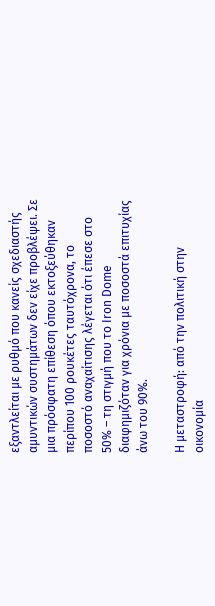εξαντλείται με ρυθμό που κανείς σχεδιαστής αμυντικών συστημάτων δεν είχε προβλέψει. Σε μια πρόσφατη επίθεση όπου εκτοξεύθηκαν περίπου 100 ρουκέτες ταυτόχρονα, το ποσοστό αναχαίτισης λέγεται ότι έπεσε στο 50% – τη στιγμή που το Iron Dome διαφημιζόταν για χρόνια με ποσοστά επιτυχίας άνω του 90%.

Η μεταστροφή: από την πολιτική στην οικονομία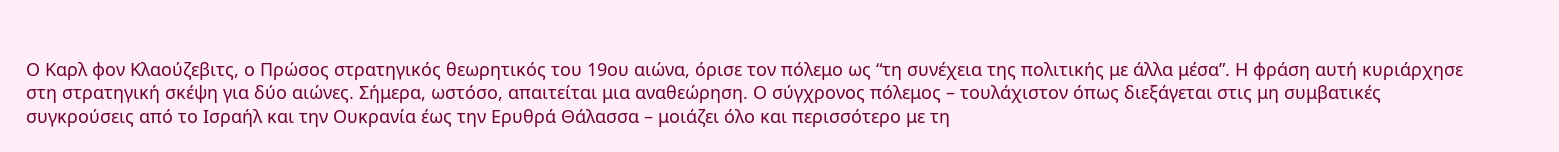Ο Καρλ φον Κλαούζεβιτς, ο Πρώσος στρατηγικός θεωρητικός του 19ου αιώνα, όρισε τον πόλεμο ως “τη συνέχεια της πολιτικής με άλλα μέσα”. Η φράση αυτή κυριάρχησε στη στρατηγική σκέψη για δύο αιώνες. Σήμερα, ωστόσο, απαιτείται μια αναθεώρηση. Ο σύγχρονος πόλεμος – τουλάχιστον όπως διεξάγεται στις μη συμβατικές συγκρούσεις από το Ισραήλ και την Ουκρανία έως την Ερυθρά Θάλασσα – μοιάζει όλο και περισσότερο με τη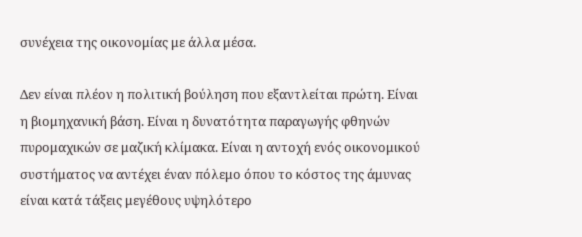συνέχεια της οικονομίας με άλλα μέσα.

Δεν είναι πλέον η πολιτική βούληση που εξαντλείται πρώτη. Είναι η βιομηχανική βάση. Είναι η δυνατότητα παραγωγής φθηνών πυρομαχικών σε μαζική κλίμακα. Είναι η αντοχή ενός οικονομικού συστήματος να αντέχει έναν πόλεμο όπου το κόστος της άμυνας είναι κατά τάξεις μεγέθους υψηλότερο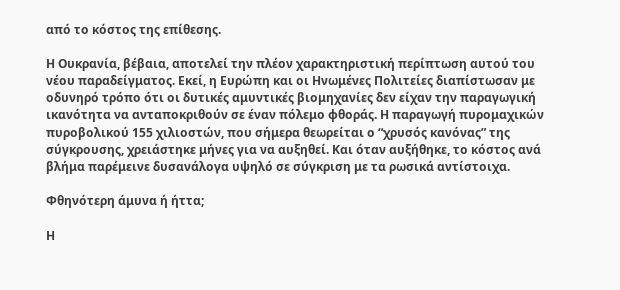από το κόστος της επίθεσης.

Η Ουκρανία, βέβαια, αποτελεί την πλέον χαρακτηριστική περίπτωση αυτού του νέου παραδείγματος. Εκεί, η Ευρώπη και οι Ηνωμένες Πολιτείες διαπίστωσαν με οδυνηρό τρόπο ότι οι δυτικές αμυντικές βιομηχανίες δεν είχαν την παραγωγική ικανότητα να ανταποκριθούν σε έναν πόλεμο φθοράς. Η παραγωγή πυρομαχικών πυροβολικού 155 χιλιοστών, που σήμερα θεωρείται ο “χρυσός κανόνας” της σύγκρουσης, χρειάστηκε μήνες για να αυξηθεί. Και όταν αυξήθηκε, το κόστος ανά βλήμα παρέμεινε δυσανάλογα υψηλό σε σύγκριση με τα ρωσικά αντίστοιχα.

Φθηνότερη άμυνα ή ήττα;

Η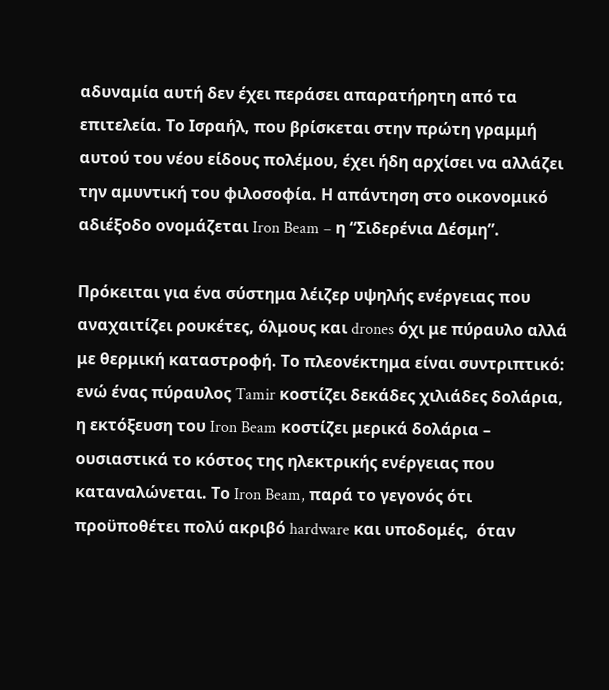αδυναμία αυτή δεν έχει περάσει απαρατήρητη από τα επιτελεία. Το Ισραήλ, που βρίσκεται στην πρώτη γραμμή αυτού του νέου είδους πολέμου, έχει ήδη αρχίσει να αλλάζει την αμυντική του φιλοσοφία. Η απάντηση στο οικονομικό αδιέξοδο ονομάζεται Iron Beam – η “Σιδερένια Δέσμη”.

Πρόκειται για ένα σύστημα λέιζερ υψηλής ενέργειας που αναχαιτίζει ρουκέτες, όλμους και drones όχι με πύραυλο αλλά με θερμική καταστροφή. Το πλεονέκτημα είναι συντριπτικό: ενώ ένας πύραυλος Tamir κοστίζει δεκάδες χιλιάδες δολάρια, η εκτόξευση του Iron Beam κοστίζει μερικά δολάρια – ουσιαστικά το κόστος της ηλεκτρικής ενέργειας που καταναλώνεται. Το Iron Beam, παρά το γεγονός ότι προϋποθέτει πολύ ακριβό hardware και υποδομές,  όταν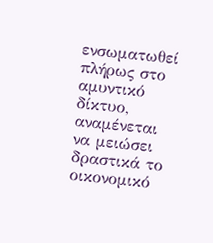ενσωματωθεί πλήρως στο αμυντικό δίκτυο, αναμένεται να μειώσει δραστικά το οικονομικό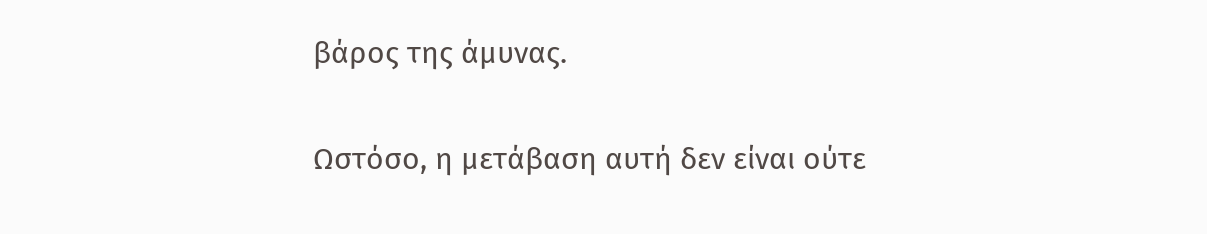βάρος της άμυνας.

Ωστόσο, η μετάβαση αυτή δεν είναι ούτε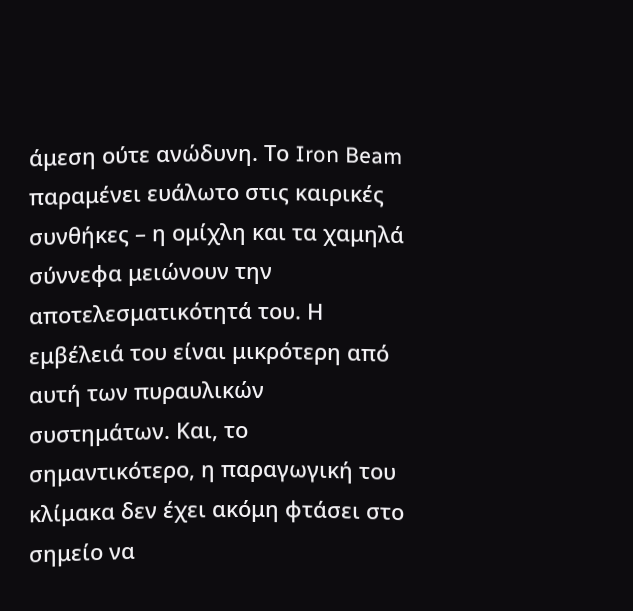άμεση ούτε ανώδυνη. Το Iron Beam παραμένει ευάλωτο στις καιρικές συνθήκες – η ομίχλη και τα χαμηλά σύννεφα μειώνουν την αποτελεσματικότητά του. Η εμβέλειά του είναι μικρότερη από αυτή των πυραυλικών συστημάτων. Και, το σημαντικότερο, η παραγωγική του κλίμακα δεν έχει ακόμη φτάσει στο σημείο να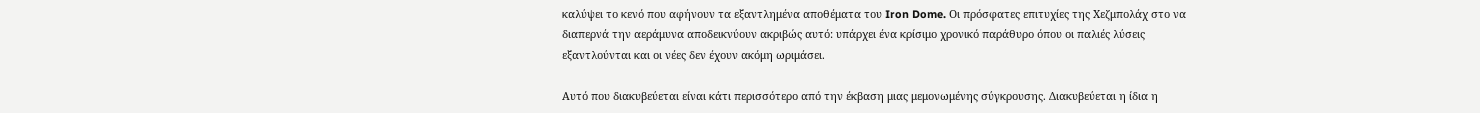καλύψει το κενό που αφήνουν τα εξαντλημένα αποθέματα του Iron Dome. Οι πρόσφατες επιτυχίες της Χεζμπολάχ στο να διαπερνά την αεράμυνα αποδεικνύουν ακριβώς αυτό: υπάρχει ένα κρίσιμο χρονικό παράθυρο όπου οι παλιές λύσεις εξαντλούνται και οι νέες δεν έχουν ακόμη ωριμάσει.

Αυτό που διακυβεύεται είναι κάτι περισσότερο από την έκβαση μιας μεμονωμένης σύγκρουσης. Διακυβεύεται η ίδια η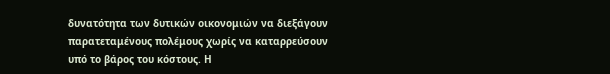δυνατότητα των δυτικών οικονομιών να διεξάγουν παρατεταμένους πολέμους χωρίς να καταρρεύσουν υπό το βάρος του κόστους. Η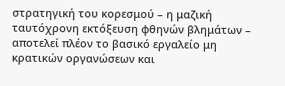στρατηγική του κορεσμού – η μαζική ταυτόχρονη εκτόξευση φθηνών βλημάτων – αποτελεί πλέον το βασικό εργαλείο μη κρατικών οργανώσεων και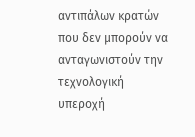αντιπάλων κρατών που δεν μπορούν να ανταγωνιστούν την τεχνολογική υπεροχή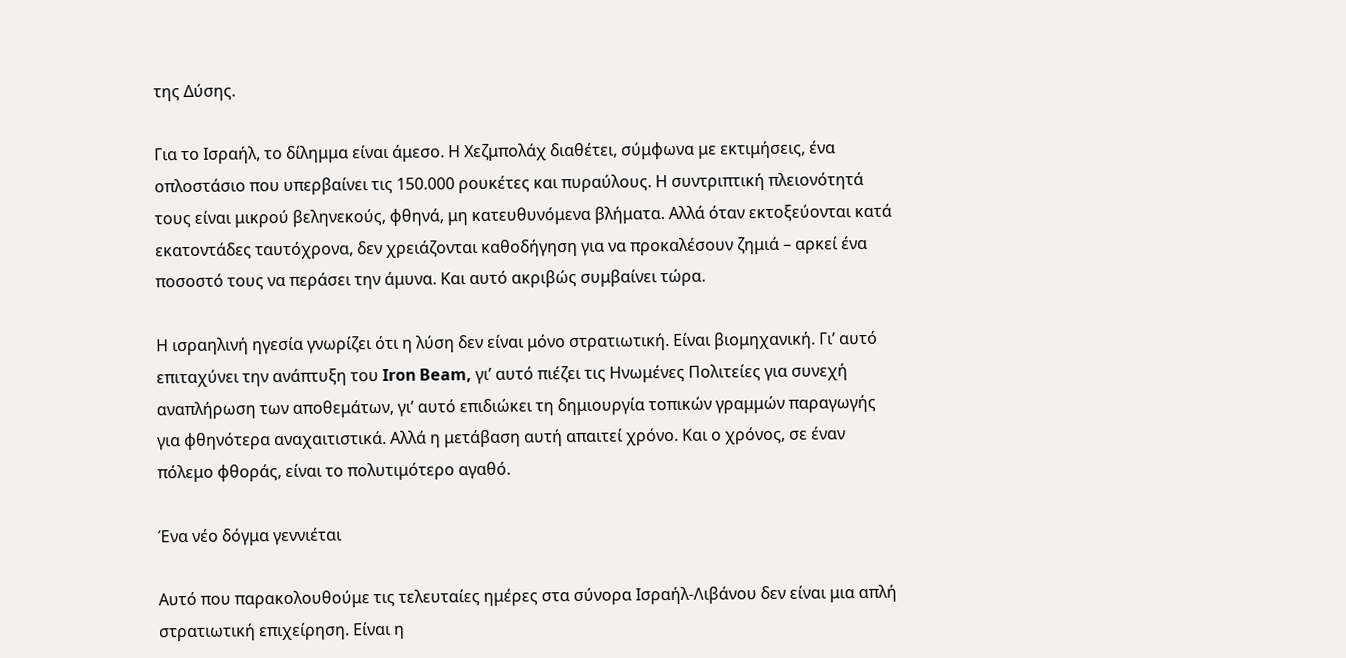της Δύσης.

Για το Ισραήλ, το δίλημμα είναι άμεσο. Η Χεζμπολάχ διαθέτει, σύμφωνα με εκτιμήσεις, ένα οπλοστάσιο που υπερβαίνει τις 150.000 ρουκέτες και πυραύλους. Η συντριπτική πλειονότητά τους είναι μικρού βεληνεκούς, φθηνά, μη κατευθυνόμενα βλήματα. Αλλά όταν εκτοξεύονται κατά εκατοντάδες ταυτόχρονα, δεν χρειάζονται καθοδήγηση για να προκαλέσουν ζημιά – αρκεί ένα ποσοστό τους να περάσει την άμυνα. Και αυτό ακριβώς συμβαίνει τώρα.

Η ισραηλινή ηγεσία γνωρίζει ότι η λύση δεν είναι μόνο στρατιωτική. Είναι βιομηχανική. Γι’ αυτό επιταχύνει την ανάπτυξη του Iron Beam, γι’ αυτό πιέζει τις Ηνωμένες Πολιτείες για συνεχή αναπλήρωση των αποθεμάτων, γι’ αυτό επιδιώκει τη δημιουργία τοπικών γραμμών παραγωγής για φθηνότερα αναχαιτιστικά. Αλλά η μετάβαση αυτή απαιτεί χρόνο. Και ο χρόνος, σε έναν πόλεμο φθοράς, είναι το πολυτιμότερο αγαθό.

Ένα νέο δόγμα γεννιέται

Αυτό που παρακολουθούμε τις τελευταίες ημέρες στα σύνορα Ισραήλ-Λιβάνου δεν είναι μια απλή στρατιωτική επιχείρηση. Είναι η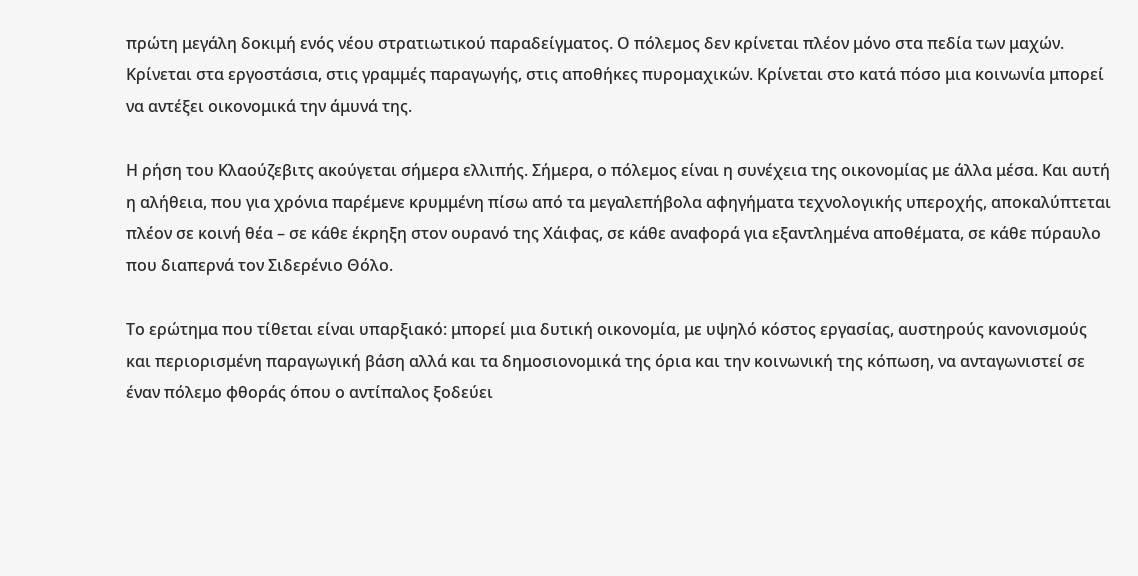πρώτη μεγάλη δοκιμή ενός νέου στρατιωτικού παραδείγματος. Ο πόλεμος δεν κρίνεται πλέον μόνο στα πεδία των μαχών. Κρίνεται στα εργοστάσια, στις γραμμές παραγωγής, στις αποθήκες πυρομαχικών. Κρίνεται στο κατά πόσο μια κοινωνία μπορεί να αντέξει οικονομικά την άμυνά της.

Η ρήση του Κλαούζεβιτς ακούγεται σήμερα ελλιπής. Σήμερα, ο πόλεμος είναι η συνέχεια της οικονομίας με άλλα μέσα. Και αυτή η αλήθεια, που για χρόνια παρέμενε κρυμμένη πίσω από τα μεγαλεπήβολα αφηγήματα τεχνολογικής υπεροχής, αποκαλύπτεται πλέον σε κοινή θέα – σε κάθε έκρηξη στον ουρανό της Χάιφας, σε κάθε αναφορά για εξαντλημένα αποθέματα, σε κάθε πύραυλο που διαπερνά τον Σιδερένιο Θόλο.

Το ερώτημα που τίθεται είναι υπαρξιακό: μπορεί μια δυτική οικονομία, με υψηλό κόστος εργασίας, αυστηρούς κανονισμούς και περιορισμένη παραγωγική βάση αλλά και τα δημοσιονομικά της όρια και την κοινωνική της κόπωση, να ανταγωνιστεί σε έναν πόλεμο φθοράς όπου ο αντίπαλος ξοδεύει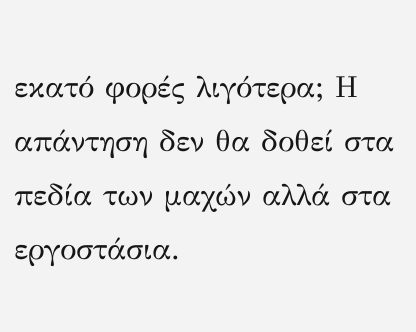εκατό φορές λιγότερα; Η απάντηση δεν θα δοθεί στα πεδία των μαχών αλλά στα εργοστάσια.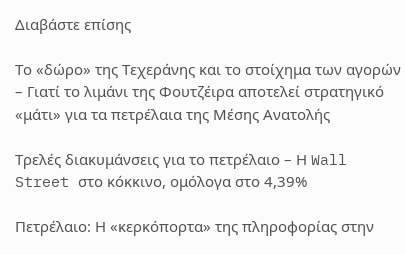Διαβάστε επίσης

Το «δώρο» της Τεχεράνης και το στοίχημα των αγορών – Γιατί το λιμάνι της Φουτζέιρα αποτελεί στρατηγικό «μάτι» για τα πετρέλαια της Μέσης Ανατολής

Τρελές διακυμάνσεις για το πετρέλαιο – Η Wall Street στο κόκκινο, ομόλογα στο 4,39%

Πετρέλαιο: Η «κερκόπορτα» της πληροφορίας στην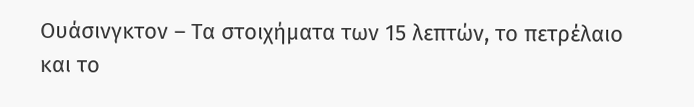Ουάσινγκτον – Τα στοιχήματα των 15 λεπτών, το πετρέλαιο και το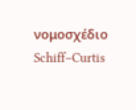νομοσχέδιο Schiff–Curtis